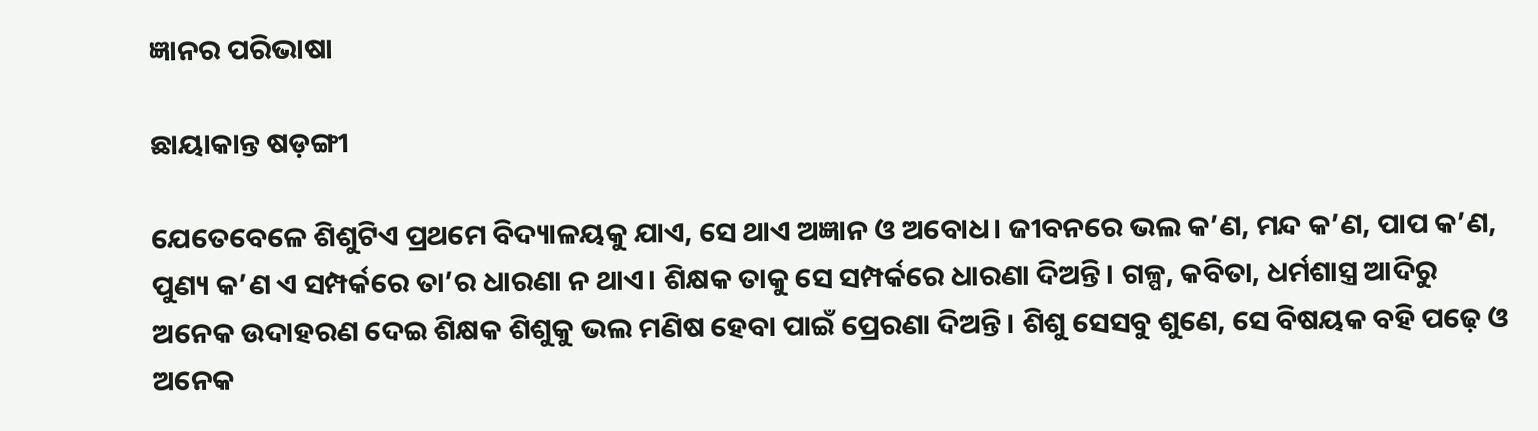ଜ୍ଞାନର ପରିଭାଷା

ଛାୟାକାନ୍ତ ଷଡ଼ଙ୍ଗୀ

ଯେତେବେଳେ ଶିଶୁଟିଏ ପ୍ରଥମେ ବିଦ୍ୟାଳୟକୁ ଯାଏ, ସେ ଥାଏ ଅଜ୍ଞାନ ଓ ଅବୋଧ। ଜୀବନରେ ଭଲ କ’ଣ, ମନ୍ଦ କ’ଣ, ପାପ କ’ଣ, ପୁଣ୍ୟ କ’ଣ ଏ ସମ୍ପର୍କରେ ତା’ର ଧାରଣା ନ ଥାଏ। ଶିକ୍ଷକ ତାକୁ ସେ ସମ୍ପର୍କରେ ଧାରଣା ଦିଅନ୍ତି। ଗଳ୍ପ, କବିତା, ଧର୍ମଶାସ୍ତ୍ର ଆଦିରୁ ଅନେକ ଉଦାହରଣ ଦେଇ ଶିକ୍ଷକ ଶିଶୁକୁ ଭଲ ମଣିଷ ହେବା ପାଇଁ ପ୍ରେରଣା ଦିଅନ୍ତି। ଶିଶୁ ସେସବୁ ଶୁଣେ, ସେ ବିଷୟକ ବହି ପଢ଼େ ଓ ଅନେକ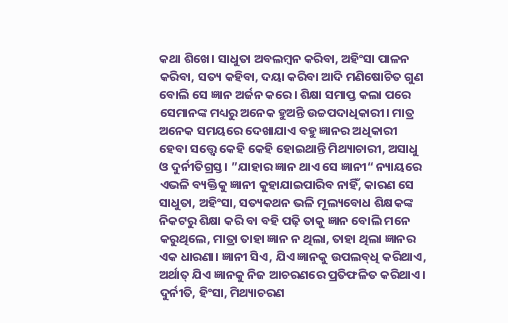କଥା ଶିଖେ। ସାଧୁତା ଅବଲମ୍ବନ କରିବା, ଅହିଂସା ପାଳନ କରିବା, ସତ୍ୟ କହିବା, ଦୟା କରିବା ଆଦି ମଣିଷୋଚିତ ଗୁଣ ବୋଲି ସେ ଜ୍ଞାନ ଅର୍ଜନ କରେ। ଶିକ୍ଷା ସମାପ୍ତ କଲା ପରେ ସେମାନଙ୍କ ମଧ୍ୟରୁ ଅନେକ ହୁଅନ୍ତି ଉଚ୍ଚପଦାଧିକାରୀ। ମାତ୍ର ଅନେକ ସମୟରେ ଦେଖାଯାଏ ବହୁ ଜ୍ଞାନର ଅଧିକାରୀ ହେବା ସତ୍ତ୍ୱେ କେହି କେହି ହୋଇଥାନ୍ତି ମିଥ୍ୟାଚାରୀ, ଅସାଧୁ ଓ ଦୁର୍ନୀତିଗ୍ରସ୍ତ। ”ଯାହାର ଜ୍ଞାନ ଥାଏ ସେ ଜ୍ଞାନୀ“ ନ୍ୟାୟରେ ଏଭଳି ବ୍ୟକ୍ତିକୁ ଜ୍ଞାନୀ କୁହାଯାଇପାରିବ ନାହିଁ, କାରଣ ସେ ସାଧୁତା, ଅହିଂସା, ସତ୍ୟକଥନ ଭଳି ମୂଲ୍ୟବୋଧ ଶିକ୍ଷକଙ୍କ ନିକଟରୁ ଶିକ୍ଷା କରି ବା ବହି ପଢ଼ି ତାକୁ ଜ୍ଞାନ ବୋଲି ମନେ କରୁଥିଲେ, ମାତ୍ରା ତାହା ଜ୍ଞାନ ନ ଥିଲା, ତାହା ଥିଲା ଜ୍ଞାନର ଏକ ଧାରଣା। ଜ୍ଞାନୀ ସିଏ, ଯିଏ ଜ୍ଞାନକୁ ଉପଲବ୍‌ଧି କରିଥାଏ, ଅର୍ଥାତ୍‌ ଯିଏ ଜ୍ଞାନକୁ ନିଜ ଆଚରଣରେ ପ୍ରତିଫଳିତ କରିଥାଏ। ଦୁର୍ନୀତି, ହିଂସା, ମିଥ୍ୟାଚରଣ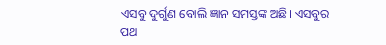ଏସବୁ ଦୁର୍ଗୁଣ ବୋଲି ଜ୍ଞାନ ସମସ୍ତଙ୍କ ଅଛି। ଏସବୁର ପଥ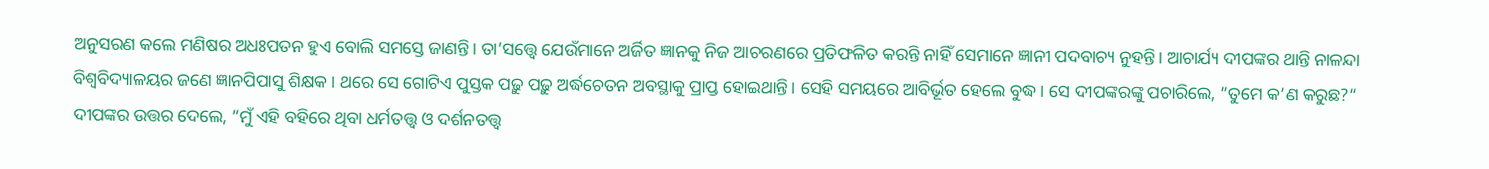ଅନୁସରଣ କଲେ ମଣିଷର ଅଧଃପତନ ହୁଏ ବୋଲି ସମସ୍ତେ ଜାଣନ୍ତି। ତା’ସତ୍ତ୍ୱେ ଯେଉଁମାନେ ଅର୍ଜିତ ଜ୍ଞାନକୁ ନିଜ ଆଚରଣରେ ପ୍ରତିଫଳିତ କରନ୍ତି ନାହିଁ ସେମାନେ ଜ୍ଞାନୀ ପଦବାଚ୍ୟ ନୁହନ୍ତି। ଆଚାର୍ଯ୍ୟ ଦୀପଙ୍କର ଥାନ୍ତି ନାଳନ୍ଦା ବିଶ୍ୱବିଦ୍ୟାଳୟର ଜଣେ ଜ୍ଞାନପିପାସୁ ଶିକ୍ଷକ। ଥରେ ସେ ଗୋଟିଏ ପୁସ୍ତକ ପଢ଼ୁ ପଢ଼ୁ ଅର୍ଦ୍ଧଚେତନ ଅବସ୍ଥାକୁ ପ୍ରାପ୍ତ ହୋଇଥାନ୍ତି। ସେହି ସମୟରେ ଆବିର୍ଭୂତ ହେଲେ ବୁଦ୍ଧ। ସେ ଦୀପଙ୍କରଙ୍କୁ ପଚାରିଲେ, ”ତୁମେ କ’ଣ କରୁଛ?“ ଦୀପଙ୍କର ଉତ୍ତର ଦେଲେ, ”ମୁଁ ଏହି ବହିରେ ଥିବା ଧର୍ମତତ୍ତ୍ୱ ଓ ଦର୍ଶନତତ୍ତ୍ୱ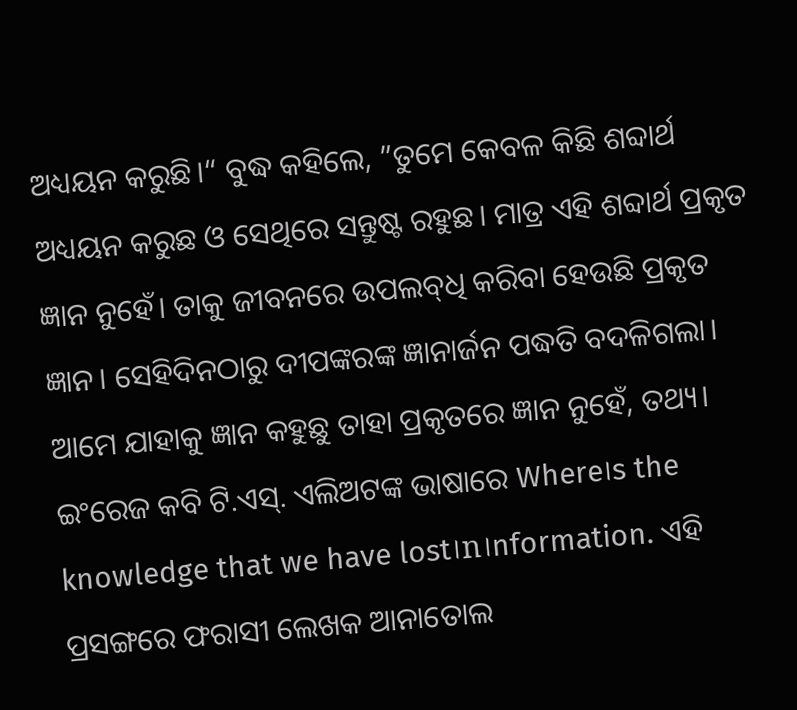ଅଧ୍ୟୟନ କରୁଛି।“ ବୁଦ୍ଧ କହିଲେ, ”ତୁମେ କେବଳ କିଛି ଶବ୍ଦାର୍ଥ ଅଧ୍ୟୟନ କରୁଛ ଓ ସେଥିରେ ସନ୍ତୁଷ୍ଟ ରହୁଛ। ମାତ୍ର ଏହି ଶବ୍ଦାର୍ଥ ପ୍ରକୃତ ଜ୍ଞାନ ନୁହେଁ। ତାକୁ ଜୀବନରେ ଉପଲବ୍‌ଧି କରିବା ହେଉଛି ପ୍ରକୃତ ଜ୍ଞାନ। ସେହିଦିନଠାରୁ ଦୀପଙ୍କରଙ୍କ ଜ୍ଞାନାର୍ଜନ ପଦ୍ଧତି ବଦଳିଗଲା।
ଆମେ ଯାହାକୁ ଜ୍ଞାନ କହୁଛୁ ତାହା ପ୍ରକୃତରେ ଜ୍ଞାନ ନୁହେଁ, ତଥ୍ୟ। ଇଂରେଜ କବି ଟି.ଏସ୍‌. ଏଲିଅଟଙ୍କ ଭାଷାରେ Where।s the knowledge that we have lost।n।nformation. ଏହି ପ୍ରସଙ୍ଗରେ ଫରାସୀ ଲେଖକ ଆନାତୋଲ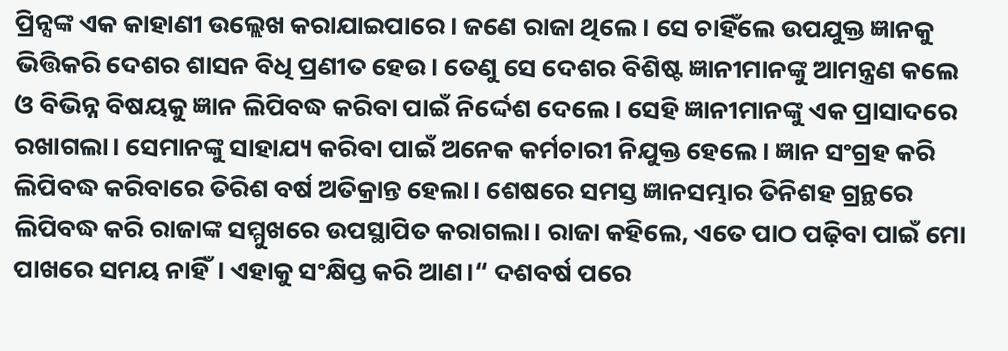ପ୍ରିନ୍ସଙ୍କ ଏକ କାହାଣୀ ଉଲ୍ଲେଖ କରାଯାଇପାରେ। ଜଣେ ରାଜା ଥିଲେ । ସେ ଚାହିଁଲେ ଉପଯୁକ୍ତ ଜ୍ଞାନକୁ ଭିତ୍ତିକରି ଦେଶର ଶାସନ ବିଧି ପ୍ରଣୀତ ହେଉ। ତେଣୁ ସେ ଦେଶର ବିଶିଷ୍ଟ ଜ୍ଞାନୀମାନଙ୍କୁ ଆମନ୍ତ୍ରଣ କଲେ ଓ ବିଭିନ୍ନ ବିଷୟକୁ ଜ୍ଞାନ ଲିପିବଦ୍ଧ କରିବା ପାଇଁ ନିର୍ଦ୍ଦେଶ ଦେଲେ। ସେହି ଜ୍ଞାନୀମାନଙ୍କୁ ଏକ ପ୍ରାସାଦରେ ରଖାଗଲା। ସେମାନଙ୍କୁ ସାହାଯ୍ୟ କରିବା ପାଇଁ ଅନେକ କର୍ମଚାରୀ ନିଯୁକ୍ତ ହେଲେ। ଜ୍ଞାନ ସଂଗ୍ରହ କରି ଲିପିବଦ୍ଧ କରିବାରେ ତିରିଶ ବର୍ଷ ଅତିକ୍ରାନ୍ତ ହେଲା। ଶେଷରେ ସମସ୍ତ ଜ୍ଞାନସମ୍ଭାର ତିନିଶହ ଗ୍ରନ୍ଥରେ ଲିପିବଦ୍ଧ କରି ରାଜାଙ୍କ ସମ୍ମୁଖରେ ଉପସ୍ଥାପିତ କରାଗଲା। ରାଜା କହିଲେ, ଏତେ ପାଠ ପଢ଼ିବା ପାଇଁ ମୋ ପାଖରେ ସମୟ ନାହିଁ। ଏହାକୁ ସଂକ୍ଷିପ୍ତ କରି ଆଣ।“ ଦଶବର୍ଷ ପରେ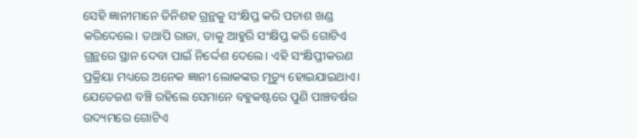ସେହି ଜ୍ଞାନୀମାନେ ତିନିଶହ ଗ୍ରନ୍ଥକୁ ସଂକ୍ଷିପ୍ତ କରି ପଚାଶ ଖଣ୍ଡ କରିଦେଲେ। ତଥାପି ରାଜା, ତାକୁ ଆହୁରି ସଂକ୍ଷିପ୍ତ କରି ଗୋଟିଏ ଗ୍ରନ୍ଥରେ ସ୍ଥାନ ଦେବା ପାଇଁ ନିର୍ଦ୍ଦେଶ ଦେଲେ। ଏହି ସଂକ୍ଷିପ୍ତୀକରଣ ପ୍ରକ୍ରିୟା ମଧ୍ୟରେ ଅନେକ ଜ୍ଞାନୀ ଲୋକଙ୍କର ମୃତ୍ୟୁ ହୋଇଯାଇଥାଏ। ଯେତେଜଣ ବଞ୍ଚି ରହିଲେ ସେମାନେ ବହୁକଷ୍ଟରେ ପୁଣି ପାଞ୍ଚବର୍ଷର ଉଦ୍ୟମରେ ଗୋଟିଏ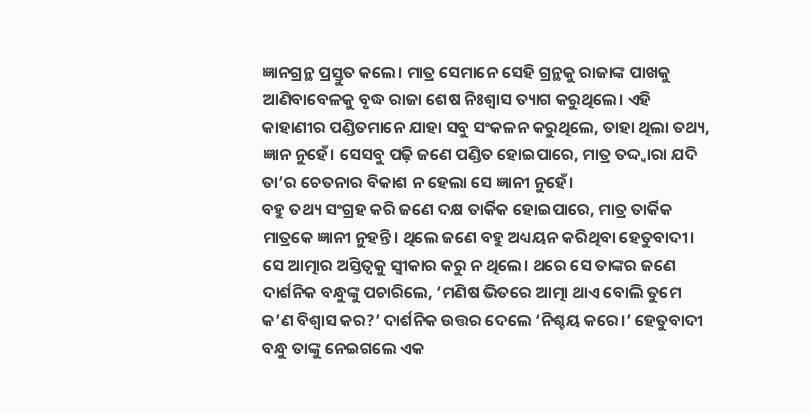ଜ୍ଞାନଗ୍ରନ୍ଥ ପ୍ରସ୍ତୁତ କଲେ। ମାତ୍ର ସେମାନେ ସେହି ଗ୍ରନ୍ଥକୁ ରାଜାଙ୍କ ପାଖକୁ ଆଣିବାବେଳକୁ ବୃଦ୍ଧ ରାଜା ଶେଷ ନିଃଶ୍ୱାସ ତ୍ୟାଗ କରୁଥିଲେ। ଏହି କାହାଣୀର ପଣ୍ଡିତମାନେ ଯାହା ସବୁ ସଂକଳନ କରୁଥିଲେ, ତାହା ଥିଲା ତଥ୍ୟ, ଜ୍ଞାନ ନୁହେଁ। ସେସବୁ ପଢ଼ି ଜଣେ ପଣ୍ଡିତ ହୋଇପାରେ, ମାତ୍ର ତଦ୍ଦ୍ବାରା ଯଦି ତା’ର ଚେତନାର ବିକାଶ ନ ହେଲା ସେ ଜ୍ଞାନୀ ନୁହେଁ।
ବହୁ ତଥ୍ୟ ସଂଗ୍ରହ କରି ଜଣେ ଦକ୍ଷ ତାର୍କିକ ହୋଇପାରେ, ମାତ୍ର ତାର୍କିକ ମାତ୍ରକେ ଜ୍ଞାନୀ ନୁହନ୍ତି। ଥିଲେ ଜଣେ ବହୁ ଅଧ୍ୟୟନ କରିଥିବା ହେତୁବାଦୀ। ସେ ଆତ୍ମାର ଅସ୍ତିତ୍ୱକୁ ସ୍ବୀକାର କରୁ ନ ଥିଲେ। ଥରେ ସେ ତାଙ୍କର ଜଣେ ଦାର୍ଶନିକ ବନ୍ଧୁଙ୍କୁ ପଚାରିଲେ, ‘ମଣିଷ ଭିତରେ ଆତ୍ମା ଥାଏ ବୋଲି ତୁମେ କ’ଣ ବିଶ୍ୱାସ କର?’ ଦାର୍ଶନିକ ଉତ୍ତର ଦେଲେ ‘ନିଶ୍ଚୟ କରେ।’ ହେତୁବାଦୀ ବନ୍ଧୁ ତାଙ୍କୁ ନେଇଗଲେ ଏକ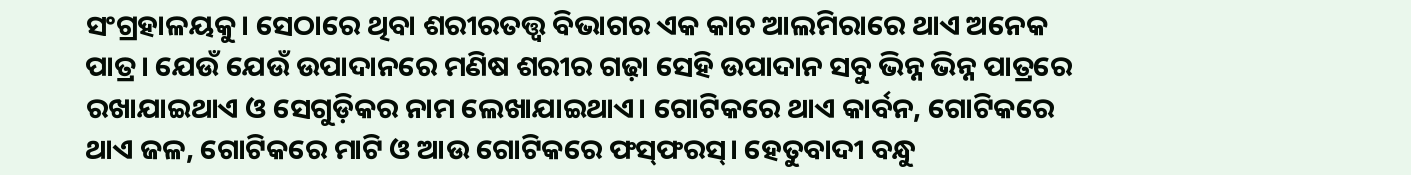ସଂଗ୍ରହାଳୟକୁ। ସେଠାରେ ଥିବା ଶରୀରତତ୍ତ୍ୱ ବିଭାଗର ଏକ କାଚ ଆଲମିରାରେ ଥାଏ ଅନେକ ପାତ୍ର। ଯେଉଁ ଯେଉଁ ଉପାଦାନରେ ମଣିଷ ଶରୀର ଗଢ଼ା ସେହି ଉପାଦାନ ସବୁ ଭିନ୍ନ ଭିନ୍ନ ପାତ୍ରରେ ରଖାଯାଇଥାଏ ଓ ସେଗୁଡ଼ିକର ନାମ ଲେଖାଯାଇଥାଏ। ଗୋଟିକରେ ଥାଏ କାର୍ବନ, ଗୋଟିକରେ ଥାଏ ଜଳ, ଗୋଟିକରେ ମାଟି ଓ ଆଉ ଗୋଟିକରେ ଫସ୍‌ଫରସ୍‌। ହେତୁବାଦୀ ବନ୍ଧୁ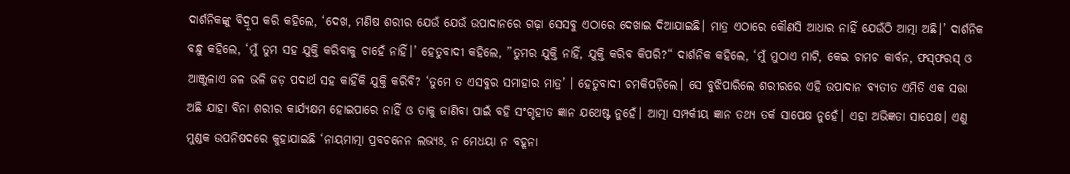ଦାର୍ଶନିକଙ୍କୁ ବିଦ୍ରୂପ କରି କହିଲେ, ‘ଦେଖ, ମଣିଷ ଶରୀର ଯେଉଁ ଯେଉଁ ଉପାଦାନରେ ଗଢ଼ା ସେସବୁ ଏଠାରେ ଦେଖାଇ ଦିଆଯାଇଛି। ମାତ୍ର ଏଠାରେ କୌଣସି ଆଧାର ନାହିଁ ଯେଉଁଠି ଆତ୍ମା ଅଛି।’ ଦାର୍ଶନିକ ବନ୍ଧୁ କହିଲେ, ‘ମୁଁ ତୁମ ସହ ଯୁକ୍ତି କରିବାକୁ ଚାହେଁ ନାହିଁ।’ ହେତୁବାଦୀ କହିଲେ, ”ତୁମର ଯୁକ୍ତି ନାହିଁ, ଯୁକ୍ତି କରିବ କିପରି?“ ଦାର୍ଶନିକ କହିଲେ, ‘ମୁଁ ମୁଠାଏ ମାଟି, କେଇ ଚାମଚ କାର୍ବନ, ଫସ୍‌ଫରସ୍‌ ଓ ଆଞ୍ଜୁଳାଏ ଜଳ ଭଳି ଜଡ଼ ପଦାର୍ଥ ସହ କାହିଁକି ଯୁକ୍ତି କରିବି? ‘ତୁମେ ତ ଏସବୁର ସମାହାର ମାତ୍ର’ । ହେତୁବାଦୀ ଚମକିପଡ଼ିଲେ। ସେ ବୁଝିପାରିଲେ ଶରୀରରେ ଏହି ଉପାଦାନ ବ୍ୟତୀତ ଏମିତି ଏକ ସତ୍ତା ଅଛି ଯାହା ବିନା ଶରୀର କାର୍ଯ୍ୟକ୍ଷମ ହୋଇପାରେ ନାହିଁ ଓ ତାକୁ ଜାଣିବା ପାଇଁ ବହି ସଂଗୃହୀତ ଜ୍ଞାନ ଯଥେଷ୍ଟ ନୁହେଁ। ଆତ୍ମା ସମ୍ପର୍କୀୟ ଜ୍ଞାନ ତଥ୍ୟ ତର୍କ ସାପେକ୍ଷ ନୁହେଁ। ଏହା ଅଭିଜ୍ଞତା ସାପେକ୍ଷ। ଏଣୁ ମୁଣ୍ଡକ ଉପନିଷଦରେ କୁହାଯାଇଛି ‘ନାୟମାତ୍ମା ପ୍ରବଚନେନ ଲଭ୍ୟଃ, ନ ମେଧୟା ନ ବହୂନା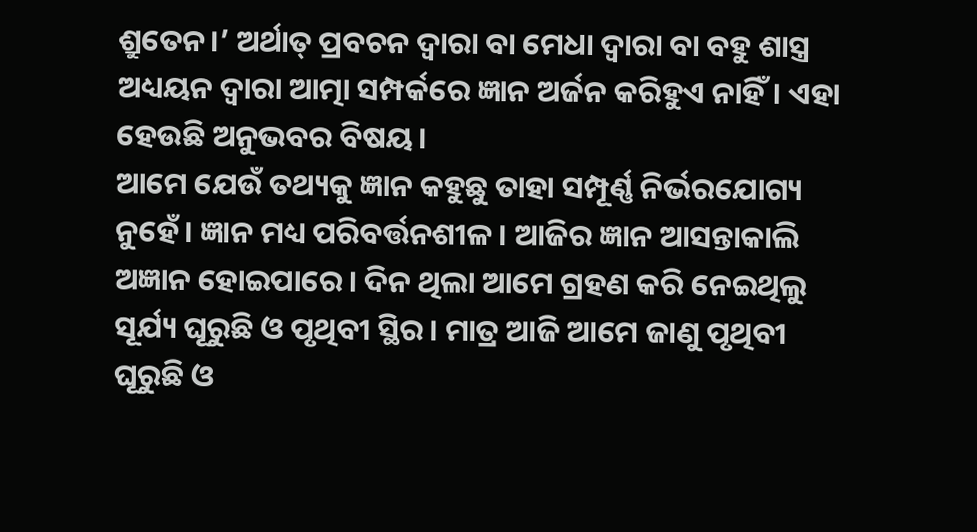ଶ୍ରୁତେନ।’ ଅର୍ଥାତ୍‌ ପ୍ରବଚନ ଦ୍ୱାରା ବା ମେଧା ଦ୍ୱାରା ବା ବହୁ ଶାସ୍ତ୍ର ଅଧ୍ୟୟନ ଦ୍ୱାରା ଆତ୍ମା ସମ୍ପର୍କରେ ଜ୍ଞାନ ଅର୍ଜନ କରିହୁଏ ନାହିଁ। ଏହା ହେଉଛି ଅନୁଭବର ବିଷୟ।
ଆମେ ଯେଉଁ ତଥ୍ୟକୁ ଜ୍ଞାନ କହୁଛୁ ତାହା ସମ୍ପୂର୍ଣ୍ଣ ନିର୍ଭରଯୋଗ୍ୟ ନୁହେଁ। ଜ୍ଞାନ ମଧ୍ୟ ପରିବର୍ତ୍ତନଶୀଳ। ଆଜିର ଜ୍ଞାନ ଆସନ୍ତାକାଲି ଅଜ୍ଞାନ ହୋଇପାରେ। ଦିନ ଥିଲା ଆମେ ଗ୍ରହଣ କରି ନେଇଥିଲୁ ସୂର୍ଯ୍ୟ ଘୂରୁଛି ଓ ପୃଥିବୀ ସ୍ଥିର। ମାତ୍ର ଆଜି ଆମେ ଜାଣୁ ପୃଥିବୀ ଘୂରୁଛି ଓ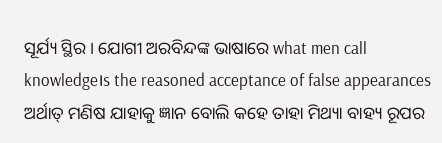ସୂର୍ଯ୍ୟ ସ୍ଥିର। ଯୋଗୀ ଅରବିନ୍ଦଙ୍କ ଭାଷାରେ what men call knowledge।s the reasoned acceptance of false appearances ଅର୍ଥାତ୍‌ ମଣିଷ ଯାହାକୁ ଜ୍ଞାନ ବୋଲି କହେ ତାହା ମିଥ୍ୟା ବାହ୍ୟ ରୂପର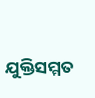ଯୁକ୍ତିସମ୍ମତ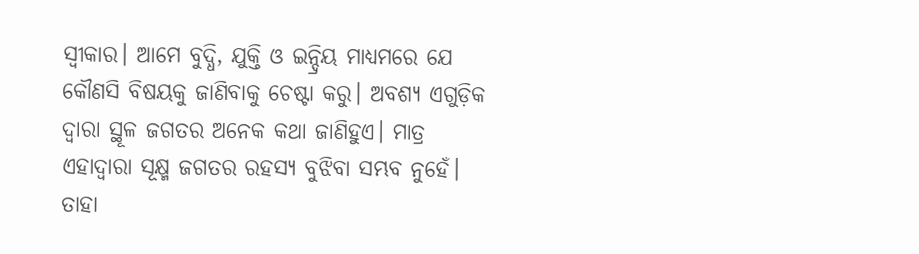ସ୍ବୀକାର। ଆମେ ବୁଦ୍ଧି, ଯୁକ୍ତି ଓ ଇନ୍ଦ୍ରିୟ ମାଧ୍ୟମରେ ଯେ କୌଣସି ବିଷୟକୁ ଜାଣିବାକୁ ଚେଷ୍ଟା କରୁ। ଅବଶ୍ୟ ଏଗୁଡ଼ିକ ଦ୍ୱାରା ସ୍ଥୂଳ ଜଗତର ଅନେକ କଥା ଜାଣିହୁଏ। ମାତ୍ର ଏହାଦ୍ୱାରା ସୂକ୍ଷ୍ମ ଜଗତର ରହସ୍ୟ ବୁଝିବା ସମ୍ଭବ ନୁହେଁ। ତାହା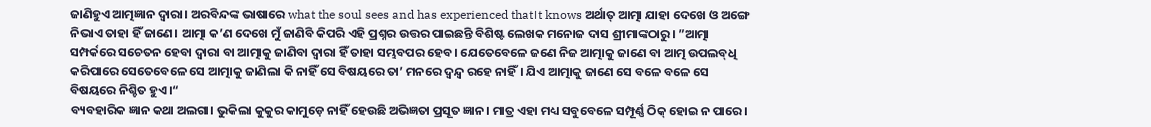ଜାଣିହୁଏ ଆତ୍ମଜ୍ଞାନ ଦ୍ୱାରା। ଅରବିନ୍ଦଙ୍କ ଭାଷାରେ what the soul sees and has experienced that।t knows ଅର୍ଥାତ୍‌ ଆତ୍ମା ଯାହା ଦେଖେ ଓ ଅଙ୍ଗେ ନିଭାଏ ତାହା ହିଁ ଜାଣେ। ଆତ୍ମା କ’ଣ ଦେଖେ ମୁଁ ଜାଣିବି କିପରି ଏହି ପ୍ରଶ୍ନର ଉତ୍ତର ପାଇଛନ୍ତି ବିଶିଷ୍ଟ ଲେଖକ ମନୋଜ ଦାସ ଶ୍ରୀମାଙ୍କଠାରୁ। ”ଆତ୍ମା ସମ୍ପର୍କରେ ସଚେତନ ହେବା ଦ୍ୱାରା ବା ଆତ୍ମାକୁ ଜାଣିବା ଦ୍ୱାରା ହିଁ ତାହା ସମ୍ଭବପର ହେବ। ଯେତେବେଳେ ଜଣେ ନିଜ ଆତ୍ମାକୁ ଜାଣେ ବା ଆତ୍ମ ଉପଲବ୍‌ଧି କରିପାରେ ସେତେବେଳେ ସେ ଆତ୍ମାକୁ ଜାଣିଲା କି ନାହିଁ ସେ ବିଷୟରେ ତା’ ମନରେ ଦ୍ୱନ୍ଦ୍ୱ ରହେ ନାହିଁ। ଯିଏ ଆତ୍ମାକୁ ଜାଣେ ସେ ବଳେ ବଳେ ସେ ବିଷୟରେ ନିଶ୍ଚିତ ହୁଏ।“
ବ୍ୟବହାରିକ ଜ୍ଞାନ କଥା ଅଲଗା। ଭୁକିଲା କୁକୁର କାମୁଡ଼େ ନାହିଁ ହେଉଛି ଅଭିଜ୍ଞତା ପ୍ରସୂତ ଜ୍ଞାନ। ମାତ୍ର ଏହା ମଧ୍ୟ ସବୁବେଳେ ସମ୍ପୂର୍ଣ୍ଣ ଠିକ୍‌ ହୋଇ ନ ପାରେ।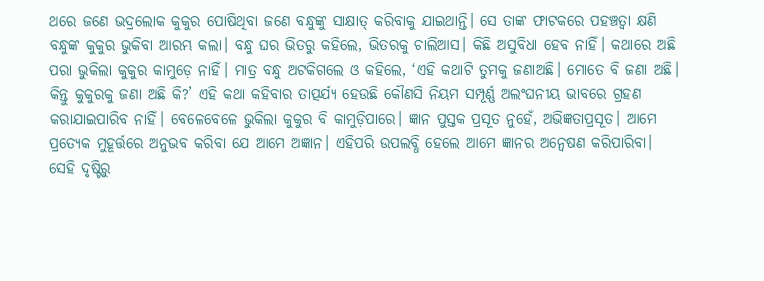ଥରେ ଜଣେ ଭଦ୍ରଲୋକ କୁକୁର ପୋଷିଥିବା ଜଣେ ବନ୍ଧୁଙ୍କୁ ସାକ୍ଷାତ୍‌ କରିବାକୁ ଯାଇଥାନ୍ତି। ସେ ତାଙ୍କ ଫାଟକରେ ପହଞ୍ଚତ୍ବା କ୍ଷଣି ବନ୍ଧୁଙ୍କ କୁକୁର ଭୁକିବା ଆରମ୍ଭ କଲା। ବନ୍ଧୁ ଘର ଭିତରୁ କହିଲେ, ଭିତରକୁ ଚାଲିଆସ। କିଛି ଅସୁବିଧା ହେବ ନାହିଁ। କଥାରେ ଅଛି ପରା ଭୁକିଲା କୁକୁର କାମୁଡ଼େ ନାହିଁ। ମାତ୍ର ବନ୍ଧୁ ଅଟକିଗଲେ ଓ କହିଲେ, ‘ଏହି କଥାଟି ତୁମକୁ ଜଣାଅଛି। ମୋତେ ବି ଜଣା ଅଛି। କିନ୍ତୁ କୁକୁରକୁ ଜଣା ଅଛି କି?’ ଏହି କଥା କହିବାର ତାତ୍ପର୍ଯ୍ୟ ହେଉଛି କୌଣସି ନିୟମ ସମ୍ପୂର୍ଣ୍ଣ ଅଲଂଘନୀୟ ଭାବରେ ଗ୍ରହଣ କରାଯାଇପାରିବ ନାହିଁ। ବେଳେବେଳେ ଭୁକିଲା କୁକୁର ବି କାମୁଡ଼ିପାରେ। ଜ୍ଞାନ ପୁସ୍ତକ ପ୍ରସୂତ ନୁହେଁ, ଅଭିଜ୍ଞତାପ୍ରସୂତ। ଆମେ ପ୍ରତ୍ୟେକ ମୁହୂର୍ତ୍ତରେ ଅନୁଭବ କରିବା ଯେ ଆମେ ଅଜ୍ଞାନ। ଏହିପରି ଉପଲବ୍ଧି ହେଲେ ଆମେ ଜ୍ଞାନର ଅନ୍ବେଷଣ କରିପାରିବା। ସେହି ଦୃଷ୍ଟିରୁ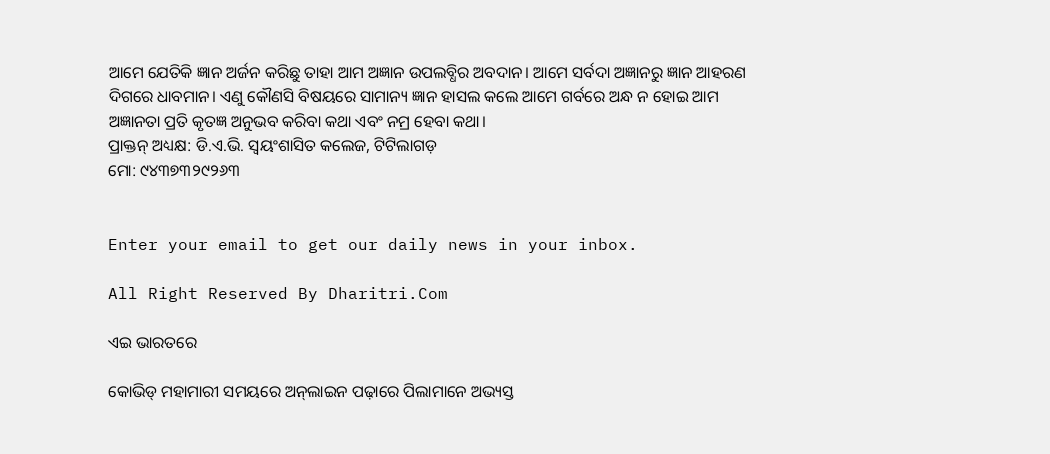ଆମେ ଯେତିକି ଜ୍ଞାନ ଅର୍ଜନ କରିଛୁ ତାହା ଆମ ଅଜ୍ଞାନ ଉପଲବ୍ଧିର ଅବଦାନ। ଆମେ ସର୍ବଦା ଅଜ୍ଞାନରୁ ଜ୍ଞାନ ଆହରଣ ଦିଗରେ ଧାବମାନ। ଏଣୁ କୌଣସି ବିଷୟରେ ସାମାନ୍ୟ ଜ୍ଞାନ ହାସଲ କଲେ ଆମେ ଗର୍ବରେ ଅନ୍ଧ ନ ହୋଇ ଆମ ଅଜ୍ଞାନତା ପ୍ରତି କୃତଜ୍ଞ ଅନୁଭବ କରିବା କଥା ଏବଂ ନମ୍ର ହେବା କଥା।
ପ୍ରାକ୍ତନ୍‌ ଅଧ୍ୟକ୍ଷ: ଡି.ଏ.ଭି. ସ୍ବୟଂଶାସିତ କଲେଜ, ଟିଟିଲାଗଡ଼
ମୋ: ୯୪୩୭୩୨୯୨୬୩


Enter your email to get our daily news in your inbox.

All Right Reserved By Dharitri.Com

ଏଇ ଭାରତରେ

କୋଭିଡ୍‌ ମହାମାରୀ ସମୟରେ ଅନ୍‌ଲାଇନ ପଢ଼ାରେ ପିଲାମାନେ ଅଭ୍ୟସ୍ତ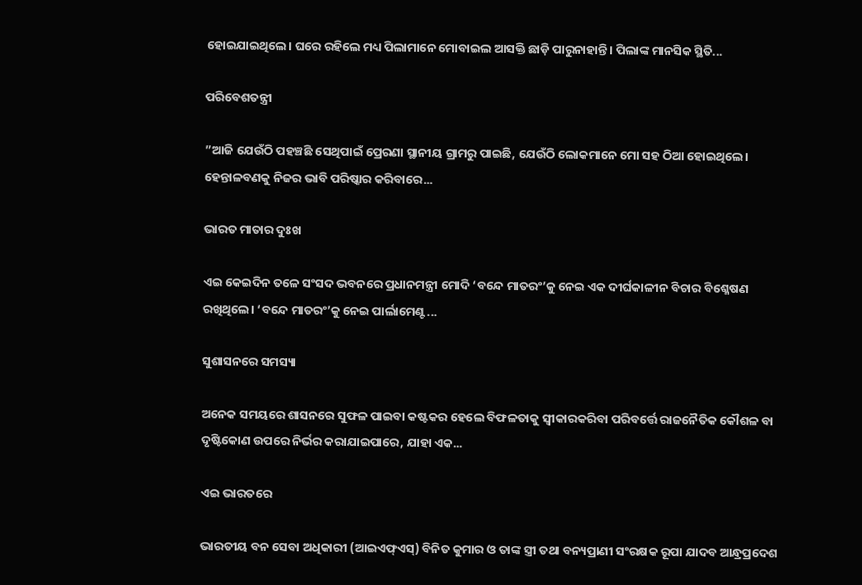ହୋଇଯାଇଥିଲେ। ଘରେ ରହିଲେ ମଧ୍ୟ ପିଲାମାନେ ମୋବାଇଲ ଆସକ୍ତି ଛାଡ଼ି ପାରୁନାହାନ୍ତି। ପିଲାଙ୍କ ମାନସିକ ସ୍ଥିତି...

ପରିବେଶତନ୍ତ୍ରୀ

”ଆଜି ଯେଉଁଠି ପହଞ୍ଚଛି ସେଥିପାଇଁ ପ୍ରେରଣା ସ୍ଥାନୀୟ ଗ୍ରାମରୁ ପାଇଛି, ଯେଉଁଠି ଲୋକମାନେ ମୋ ସହ ଠିଆ ହୋଇଥିଲେ। ହେନ୍ତାଳବଣକୁ ନିଜର ଭାବି ପରିଷ୍କାର କରିବାରେ...

ଭାରତ ମାତାର ଦୁଃଖ

ଏଇ କେଇଦିନ ତଳେ ସଂସଦ ଭବନରେ ପ୍ରଧାନମନ୍ତ୍ରୀ ମୋଦି ‘ବନ୍ଦେ ମାତରଂ’କୁ ନେଇ ଏକ ଦୀର୍ଘକାଳୀନ ବିଚାର ବିଶ୍ଳେଷଣ ରଖିଥିଲେ। ‘ବନ୍ଦେ ମାତରଂ’କୁ ନେଇ ପାର୍ଲାମେଣ୍ଟ...

ସୁଶାସନରେ ସମସ୍ୟା

ଅନେକ ସମୟରେ ଶାସନରେ ସୁଫଳ ପାଇବା କଷ୍ଟକର ହେଲେ ବିଫଳତାକୁ ସ୍ବୀକାରକରିବା ପରିବର୍ତ୍ତେ ରାଜନୈତିକ କୌଶଳ ବା ଦୃଷ୍ଟିକୋଣ ଉପରେ ନିର୍ଭର କରାଯାଇପାରେ, ଯାହା ଏକ...

ଏଇ ଭାରତରେ

ଭାରତୀୟ ବନ ସେବା ଅଧିକାରୀ (ଆଇଏଫ୍‌ଏସ୍‌) ବିନିତ କୁମାର ଓ ତାଙ୍କ ସ୍ତ୍ରୀ ତଥା ବନ୍ୟପ୍ରାଣୀ ସଂରକ୍ଷକ ରୂପା ଯାଦବ ଆନ୍ଧ୍ରପ୍ରଦେଶ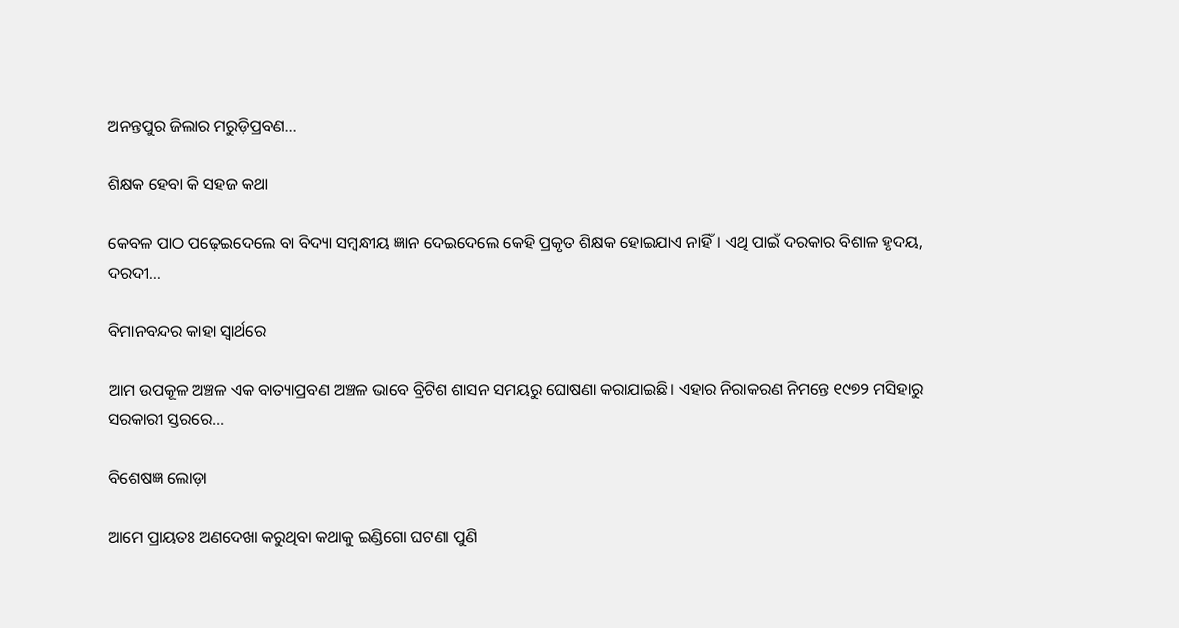ଅନନ୍ତପୁର ଜିଲାର ମରୁଡ଼ିପ୍ରବଣ...

ଶିକ୍ଷକ ହେବା କି ସହଜ କଥା

କେବଳ ପାଠ ପଢ଼େଇଦେଲେ ବା ବିଦ୍ୟା ସମ୍ବନ୍ଧୀୟ ଜ୍ଞାନ ଦେଇଦେଲେ କେହି ପ୍ରକୃତ ଶିକ୍ଷକ ହୋଇଯାଏ ନାହିଁ। ଏଥି ପାଇଁ ଦରକାର ବିଶାଳ ହୃଦୟ, ଦରଦୀ...

ବିମାନବନ୍ଦର କାହା ସ୍ବାର୍ଥରେ

ଆମ ଉପକୂଳ ଅଞ୍ଚଳ ଏକ ବାତ୍ୟାପ୍ରବଣ ଅଞ୍ଚଳ ଭାବେ ବ୍ରିଟିଶ ଶାସନ ସମୟରୁ ଘୋଷଣା କରାଯାଇଛି। ଏହାର ନିରାକରଣ ନିମନ୍ତେ ୧୯୭୨ ମସିହାରୁ ସରକାରୀ ସ୍ତରରେ...

ବିଶେଷଜ୍ଞ ଲୋଡ଼ା

ଆମେ ପ୍ରାୟତଃ ଅଣଦେଖା କରୁଥିବା କଥାକୁ ଇଣ୍ଡିଗୋ ଘଟଣା ପୁଣି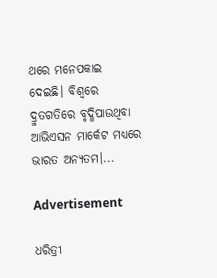ଥରେ ମନେପକାଇ ଦେଇଛି। ବିଶ୍ୱରେ ଦ୍ରୁତଗତିରେ ବୃଦ୍ଧିପାଉଥିବା ଆଭିଏସନ ମାର୍କେଟ ମଧ୍ୟରେ ଭାରତ ଅନ୍ୟତମ।...

Advertisement

ଧରିତ୍ରୀ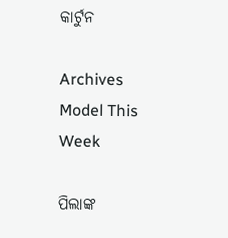କାର୍ଟୁନ

Archives
Model This Week

ପିଲାଙ୍କ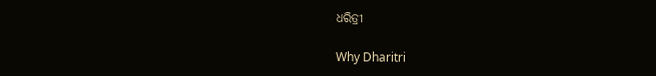ଧରିତ୍ରୀ

Why Dharitri